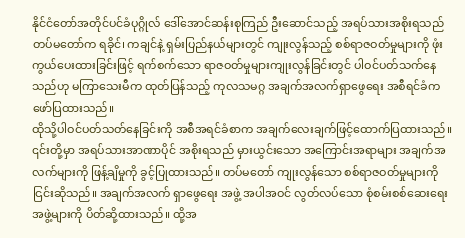နိုင်ငံတော်အတိုင်ပင်ခံပုဂ္ဂိုလ် ဒေါ်အောင်ဆန်းစုကြည် ဦးဆောင်သည့် အရပ်သားအစိုးရသည် တပ်မတော်က ရခိုင်၊ ကချင်နဲ့ ရှမ်းပြည်နယ်များတွင် ကျုးလွန်သည့် စစ်ရာဇဝတ်မှုများကို ဖုံးကွယ်ပေးထားခြင်းဖြင့် ရက်စက်သော ရာဇဝတ်မှုများကျုးလွန်ခြင်းတွင် ပါဝင်ပတ်သက်နေသည်ဟု မကြာသေးမီက ထုတ်ပြန်သည့် ကုလသမဂ္ဂ အချက်အလက်ရှာဖွေရေး အစီရင်ခံက ဖော်ပြထားသည်။
ထိုသို့ပါဝင်ပတ်သတ်နေခြင်းကို အစီအရင်ခံစာက အချက်လေးချက်ဖြင့်ထောက်ပြထားသည်။ ၎င်းတို့မှာ အရပ်သားအာဏာပိုင် အစိုးရသည် မှားယွင်းသော အကြောင်းအရာများ အချက်အလက်များကို ဖြန့်ချိမှုကို ခွင့်ပြုထားသည်။ တပ်မတော် ကျုးလွန်သော စစ်ရာဇဝတ်မှုများကို ငြင်းဆိုသည်။ အချက်အလက် ရှာဖွေရေး အဖွဲ့ အပါအဝင် လွတ်လပ်သော စုံစမ်းစစ်ဆေးရေးအဖွဲ့များကို ပိတ်ဆို့ထားသည်။ ထို့အ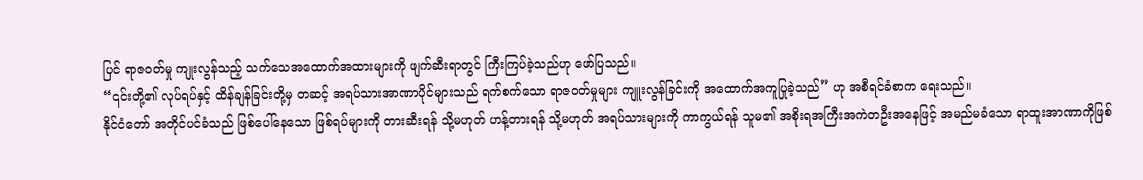ပြင် ရာဇဝတ်မှု ကျုးလွန်သည့် သက်သေအထောက်အထားများကို ဖျက်ဆီးရာတွင် ကြီးကြပ်ခဲ့သည်ဟု ဖော်ပြသည်။
“၎င်းတို့၏ လုပ်ရပ်နှင့် ထိန်ချန်ခြင်းတို့မှ တဆင့် အရပ်သားအာဏာပိုင်များသည် ရက်စက်သော ရာဇဝတ်မှုများ ကျူးလွန်ခြင်းကို အထောက်အကူပြုခဲ့သည်” ဟု အစီရင်ခံစာက ရေးသည်။
နိုင်ငံတော် အတိုင်ပင်ခံသည် ဖြစ်ပေါ်နေသော ဖြစ်ရပ်များကို တားဆီးရန် သို့မဟုတ် ဟန့်တားရန် သို့မဟုတ် အရပ်သားများကို ကာကွယ်ရန် သူမ၏ အစိုးရအကြီးအကဲတဦးအနေဖြင့် အမည်မခံသော ရာထူးအာဏာကိုဖြစ်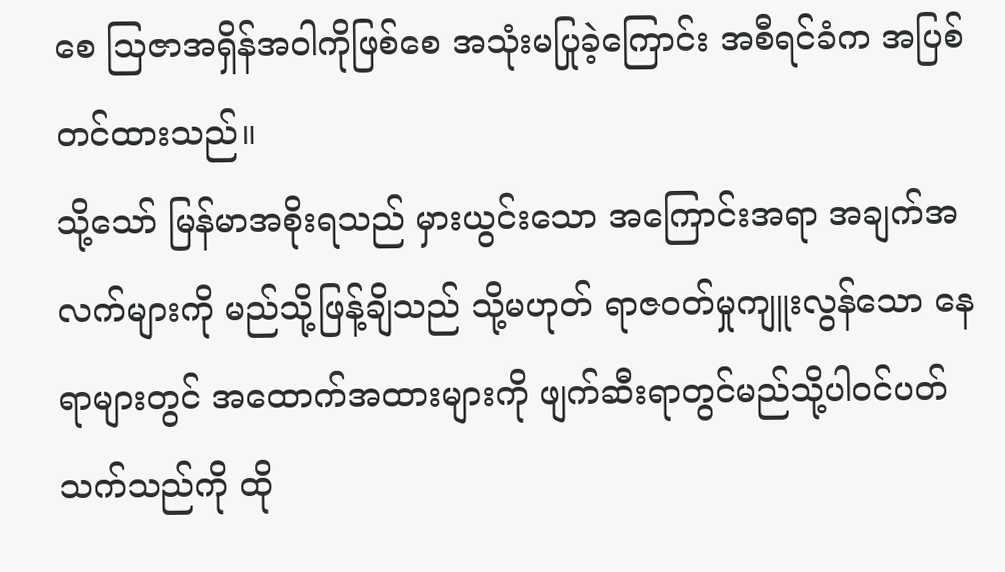စေ သြဇာအရှိန်အဝါကိုဖြစ်စေ အသုံးမပြုခဲ့ကြောင်း အစီရင်ခံက အပြစ်တင်ထားသည်။
သို့သော် မြန်မာအစိုးရသည် မှားယွင်းသော အကြောင်းအရာ အချက်အလက်များကို မည်သို့ဖြန့်ချိသည် သို့မဟုတ် ရာဇဝတ်မှုကျူးလွန်သော နေရာများတွင် အထောက်အထားများကို ဖျက်ဆီးရာတွင်မည်သို့ပါဝင်ပတ်သက်သည်ကို ထို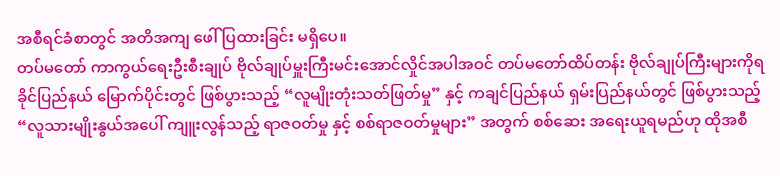အစီရင်ခံစာတွင် အတိအကျ ဖေါ်ပြထားခြင်း မရှိပေ။
တပ်မတော် ကာကွယ်ရေးဦးစီးချုပ် ဗိုလ်ချုပ်မှူးကြီးမင်းအောင်လှိုင်အပါအဝင် တပ်မတော်ထိပ်တန်း ဗိုလ်ချုပ်ကြီးများကိုရ ခိုင်ပြည်နယ် မြောက်ပိုင်းတွင် ဖြစ်ပွားသည့် “လူမျိုးတုံးသတ်ဖြတ်မှု” နှင့် ကချင်ပြည်နယ် ရှမ်းပြည်နယ်တွင် ဖြစ်ပွားသည့် “လူသားမျိုးနွယ်အပေါ် ကျူးလွန်သည့် ရာဇဝတ်မှု နှင့် စစ်ရာဇဝတ်မှုများ” အတွက် စစ်ဆေး အရေးယူရမည်ဟု ထိုအစီ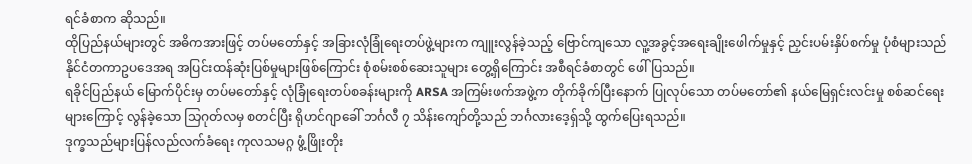ရင်ခံစာက ဆိုသည်။
ထိုပြည်နယ်များတွင် အဓိကအားဖြင့် တပ်မတော်နှင့် အခြားလုံခြုံရေးတပ်ဖွဲ့များက ကျူးလွန်ခဲ့သည့် ဗြောင်ကျသော လူ့အခွင့်အရေးချိုးဖေါက်မှုနှင့် ညှင်းပမ်းနှိပ်စက်မှု ပုံစံများသည် နိုင်ငံတကာဥပဒေအရ အပြင်းထန်ဆုံးပြစ်မှုများဖြစ်ကြောင်း စုံစမ်းစစ်ဆေးသူများ တွေ့ရှိကြောင်း အစီရင်ခံစာတွင် ဖေါ်ပြသည်။
ရခိုင်ပြည်နယ် မြောက်ပိုင်းမှ တပ်မတော်နှင့် လုံခြုံရေးတပ်စခန်းများကို ARSA အကြမ်းဖက်အဖွဲ့က တိုက်ခိုက်ပြီးနောက် ပြုလုပ်သော တပ်မတော်၏ နယ်မြေရှင်းလင်းမှု စစ်ဆင်ရေးများကြောင့် လွန်ခဲ့သော သြဂုတ်လမှ စတင်ပြီး ရိုဟင်ဂျာခေါ် ဘင်္ဂလီ ၇ သိန်းကျော်တို့သည် ဘင်္ဂလားဒေ့ရှ်သို့ ထွက်ပြေးရသည်။
ဒုက္ခသည်များပြန်လည်လက်ခံရေး ကုလသမဂ္ဂ ဖွံ့ဖြိုးတိုး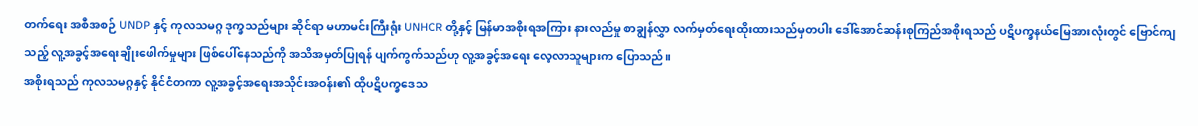တက်ရေး အစီအစဉ် UNDP နှင့် ကုလသမဂ္ဂ ဒုက္ခသည်များ ဆိုင်ရာ မဟာမင်းကြီးရုံး UNHCR တို့နှင့် မြန်မာအစိုးရအကြား နားလည်မှု စာချွန်လွှာ လက်မှတ်ရေးထိုးထားသည်မှတပါး ဒေါ်အောင်ဆန်းစုကြည်အစိုးရသည် ပဋိပက္ခနယ်မြေအားလုံးတွင် ဗြောင်ကျသည့် လူ့အခွင့်အရေးချိုးဖေါက်မှုများ ဖြစ်ပေါ်နေသည်ကို အသိအမှတ်ပြုရန် ပျက်ကွက်သည်ဟု လူ့အခွင့်အရေး လေ့လာသူများက ပြောသည်။
အစိုးရသည် ကုလသမဂ္ဂနှင့် နိုင်ငံတကာ လူ့အခွင့်အရေးအသိုင်းအဝန်း၏ ထိုပဋိပက္ခဒေသ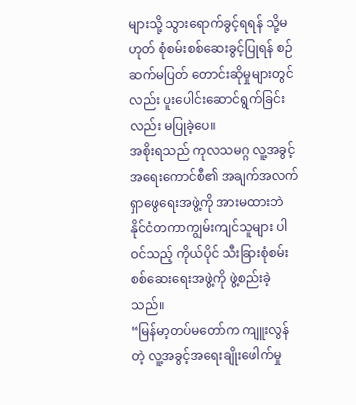များသို့ သွားရောက်ခွင့်ရရန် သို့မဟုတ် စုံစမ်းစစ်ဆေးခွင့်ပြုရန် စဉ်ဆက်မပြတ် တောင်းဆိုမှုများတွင်လည်း ပူးပေါင်းဆောင်ရွက်ခြင်းလည်း မပြုခဲ့ပေ။
အစိုးရသည် ကုလသမဂ္ဂ လူ့အခွင့်အရေးကောင်စီ၏ အချက်အလက်ရှာဖွေရေးအဖွဲ့ကို အားမထားဘဲ နိုင်ငံတကာကျွမ်းကျင်သူများ ပါဝင်သည့် ကိုယ်ပိုင် သီးခြားစုံစမ်းစစ်ဆေးရေးအဖွဲ့ကို ဖွဲ့စည်းခဲ့သည်။
“မြန်မာ့တပ်မတော်က ကျူးလွန်တဲ့ လူ့အခွင့်အရေးချိုးဖေါက်မှု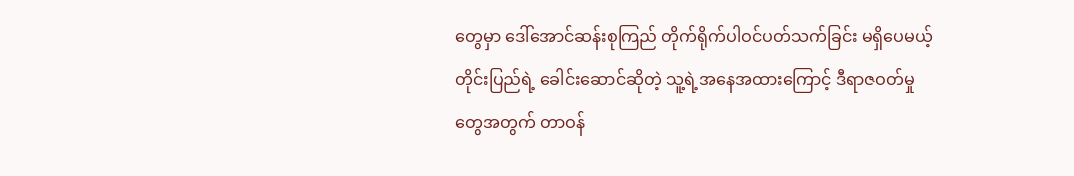တွေမှာ ဒေါ်အောင်ဆန်းစုကြည် တိုက်ရိုက်ပါဝင်ပတ်သက်ခြင်း မရှိပေမယ့် တိုင်းပြည်ရဲ့ ခေါင်းဆောင်ဆိုတဲ့ သူ့ရဲ့အနေအထားကြောင့် ဒီရာဇဝတ်မှုတွေအတွက် တာဝန်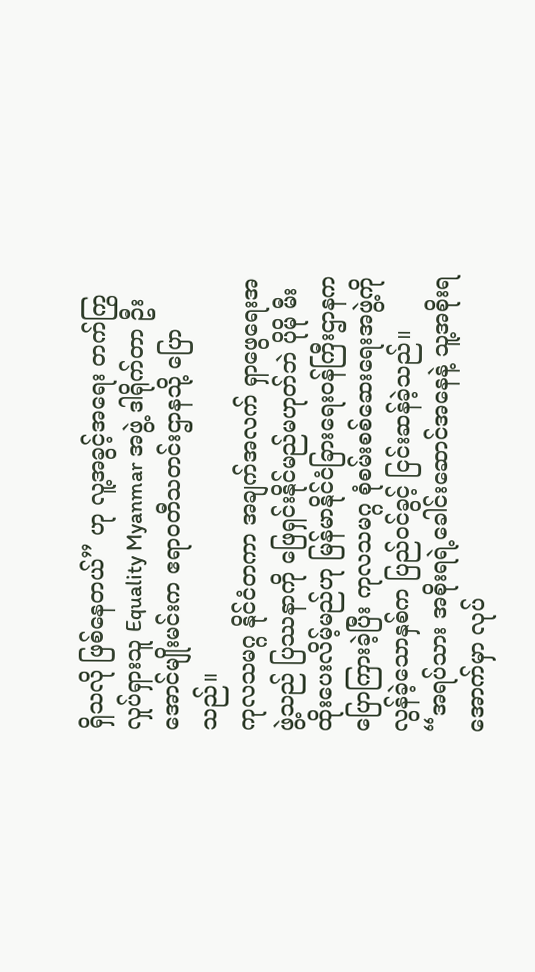ရှိသလို ဖြစ်နေတယ်” ဟု လူ့အခွင့်အရေး တက်ကြွလှုပ်ရှားသူ Equality Myanmar အဖွဲ့ ဒါရိုက်တာ ဦးအောင်မျိုးမင်းက ဧရာဝတီသတင်းဌာနသို့ ပြောသည်။
ကုလသမဂ္ဂ နိုင်ငံတကာ အချက်အလက် ရှာဖွေရေးအဖွဲ့သည် ပြဿနာကို ဖြေရှင်းနိုင်မည်မဟုတ်ဘဲ ပိုမို မီးထိုးပေးလိမ့်မည်ဟု မြန်မာနိုင်ငံခြားရေးဝန်ကြီးဌာနက ပြောကြားခဲ့ပြီး ကုလသမဂ္ဂ စုံစမ်းစစ်ဆေးရေးအဖွဲ့ကို လွန်ခဲ့သောနှစ်က ပြည်ဝင်ခွင့် ငြင်းဆန်ခဲ့သည်။
“အရပ်သား အစိုးရရဲ့ခေါင်းဆောင်အနေနဲ့ သူ့အစိုးရ အောက်မှာ လုပ်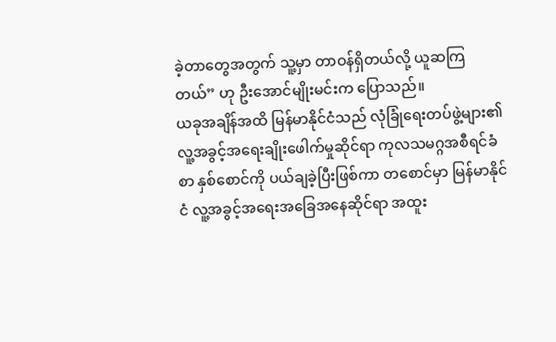ခဲ့တာတွေအတွက် သူ့မှာ တာဝန်ရှိတယ်လို့ ယူဆကြတယ်” ဟု ဦးအောင်မျိုးမင်းက ပြောသည်။
ယခုအချိန်အထိ မြန်မာနိုင်ငံသည် လုံခြုံရေးတပ်ဖွဲ့များ၏ လူ့အခွင့်အရေးချိုးဖေါက်မှုဆိုင်ရာ ကုလသမဂ္ဂအစီရင်ခံစာ နှစ်စောင်ကို ပယ်ချခဲ့ပြီးဖြစ်ကာ တစောင်မှာ မြန်မာနိုင်ငံ လူ့အခွင့်အရေးအခြေအနေဆိုင်ရာ အထူး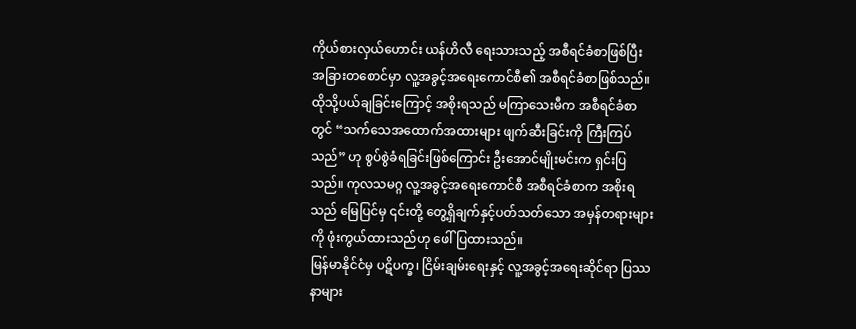ကိုယ်စားလှယ်ဟောင်း ယန်ဟိလီ ရေးသားသည့် အစီရင်ခံစာဖြစ်ပြီး အခြားတစောင်မှာ လူ့အခွင့်အရေးကောင်စီ၏ အစီရင်ခံစာဖြစ်သည်။
ထိုသို့ပယ်ချခြင်းကြောင့် အစိုးရသည် မကြာသေးမီက အစီရင်ခံစာတွင် “သက်သေအထောက်အထားများ ဖျက်ဆီးခြင်းကို ကြီးကြပ်သည်” ဟု စွပ်စွဲခံရခြင်းဖြစ်ကြောင်း ဦးအောင်မျိုးမင်းက ရှင်းပြသည်။ ကုလသမဂ္ဂ လူ့အခွင့်အရေးကောင်စီ အစီရင်ခံစာက အစိုးရသည် မြေပြင်မှ ၎င်းတို့ တွေ့ရှိချက်နှင့်ပတ်သတ်သော အမှန်တရားများကို ဖုံးကွယ်ထားသည်ဟု ဖေါ်ပြထားသည်။
မြန်မာနိုင်ငံမှ ပဋိပက္ခ၊ ငြိမ်းချမ်းရေးနှင့် လူ့အခွင့်အရေးဆိုင်ရာ ပြဿနာများ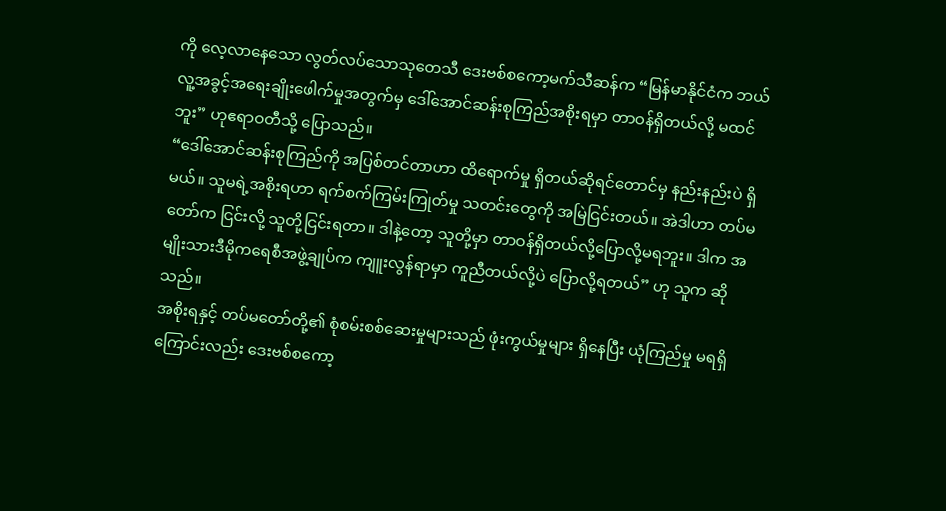ကို လေ့လာနေသော လွတ်လပ်သောသုတေသီ ဒေးဗစ်စကော့မက်သီဆန်က “မြန်မာနိုင်ငံက ဘယ် လူ့အခွင့်အရေးချိုးဖေါက်မှုအတွက်မှ ဒေါ်အောင်ဆန်းစုကြည်အစိုးရမှာ တာဝန်ရှိတယ်လို့ မထင်ဘူး” ဟုဧရာဝတီသို့ ပြောသည်။
“ဒေါ်အောင်ဆန်းစုကြည်ကို အပြစ်တင်တာဟာ ထိရောက်မှု ရှိတယ်ဆိုရင်တောင်မှ နည်းနည်းပဲ ရှိမယ်။ သူမရဲ့အစိုးရဟာ ရက်စက်ကြမ်းကြုတ်မှု သတင်းတွေကို အမြဲငြင်းတယ်။ အဲဒါဟာ တပ်မတော်က ငြင်းလို့ သူတို့ငြင်းရတာ။ ဒါနဲ့တော့ သူတို့မှာ တာဝန်ရှိတယ်လို့ပြောလို့မရဘူး။ ဒါက အမျိုးသားဒီမိုကရေစီအဖွဲ့ချုပ်က ကျူးလွန်ရာမှာ ကူညီတယ်လို့ပဲ ပြောလို့ရတယ်” ဟု သူက ဆိုသည်။
အစိုးရနှင့် တပ်မတော်တို့၏ စုံစမ်းစစ်ဆေးမှုများသည် ဖုံးကွယ်မှုများ ရှိနေပြီး ယုံကြည်မှု မရရှိကြောင်းလည်း ဒေးဗစ်စကော့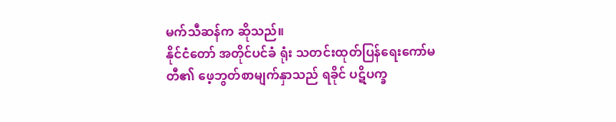မက်သီဆန်က ဆိုသည်။
နိုင်ငံတော် အတိုင်ပင်ခံ ရုံး သတင်းထုတ်ပြန်ရေးကော်မတီ၏ ဖေ့ဘွတ်စာမျက်နှာသည် ရခိုင် ပဋိပက္ခ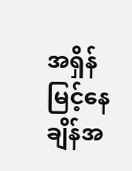အရှိန်မြင့်နေချိန်အ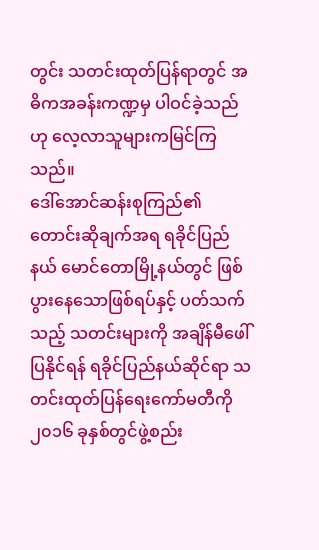တွင်း သတင်းထုတ်ပြန်ရာတွင် အဓိကအခန်းကဏ္ဍမှ ပါဝင်ခဲ့သည်ဟု လေ့လာသူများကမြင်ကြသည်။
ဒေါ်အောင်ဆန်းစုကြည်၏ တောင်းဆိုချက်အရ ရခိုင်ပြည်နယ် မောင်တောမြို့နယ်တွင် ဖြစ်ပွားနေသောဖြစ်ရပ်နှင့် ပတ်သက်သည့် သတင်းများကို အချိန်မီဖေါ်ပြနိုင်ရန် ရခိုင်ပြည်နယ်ဆိုင်ရာ သတင်းထုတ်ပြန်ရေးကော်မတီကို ၂၀၁၆ ခုနှစ်တွင်ဖွဲ့စည်း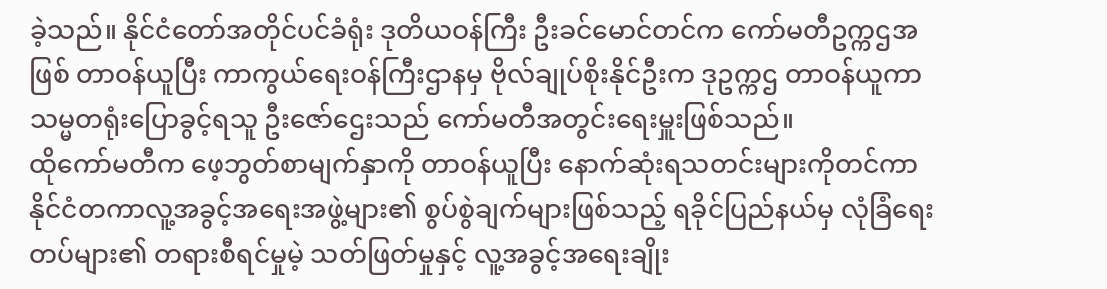ခဲ့သည်။ နိုင်ငံတော်အတိုင်ပင်ခံရုံး ဒုတိယဝန်ကြီး ဦးခင်မောင်တင်က ကော်မတီဥက္ကဌအဖြစ် တာဝန်ယူပြီး ကာကွယ်ရေးဝန်ကြီးဌာနမှ ဗိုလ်ချုပ်စိုးနိုင်ဦးက ဒုဥက္ကဌ တာဝန်ယူကာ သမ္မတရုံးပြောခွင့်ရသူ ဦးဇော်ဌေးသည် ကော်မတီအတွင်းရေးမှူးဖြစ်သည်။
ထိုကော်မတီက ဖေ့ဘွတ်စာမျက်နှာကို တာဝန်ယူပြီး နောက်ဆုံးရသတင်းများကိုတင်ကာ နိုင်ငံတကာလူ့အခွင့်အရေးအဖွဲ့များ၏ စွပ်စွဲချက်များဖြစ်သည့် ရခိုင်ပြည်နယ်မှ လုံခြံရေးတပ်များ၏ တရားစီရင်မှုမဲ့ သတ်ဖြတ်မှုနှင့် လူ့အခွင့်အရေးချိုး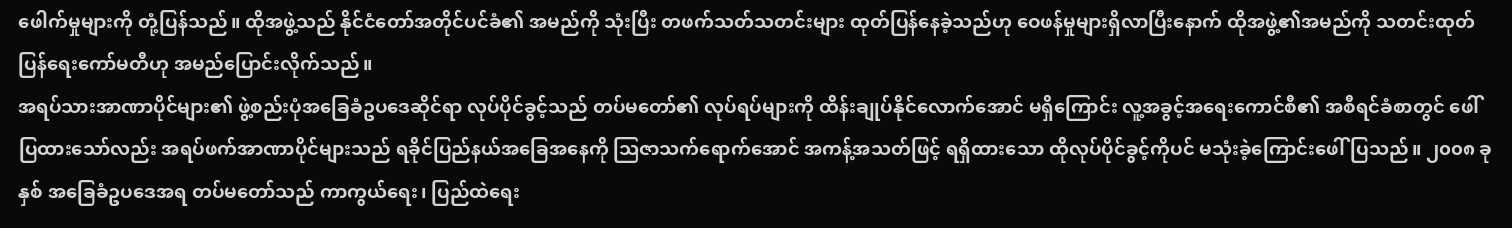ဖေါက်မှုများကို တုံ့ပြန်သည်။ ထိုအဖွဲ့သည် နိုင်ငံတော်အတိုင်ပင်ခံ၏ အမည်ကို သုံးပြီး တဖက်သတ်သတင်းများ ထုတ်ပြန်နေခဲ့သည်ဟု ဝေဖန်မှုများရှိလာပြီးနောက် ထိုအဖွဲ့၏အမည်ကို သတင်းထုတ်ပြန်ရေးကော်မတီဟု အမည်ပြောင်းလိုက်သည်။
အရပ်သားအာဏာပိုင်များ၏ ဖွဲ့စည်းပုံအခြေခံဥပဒေဆိုင်ရာ လုပ်ပိုင်ခွင့်သည် တပ်မတော်၏ လုပ်ရပ်များကို ထိန်းချုပ်နိုင်လောက်အောင် မရှိကြောင်း လူ့အခွင့်အရေးကောင်စီ၏ အစီရင်ခံစာတွင် ဖေါ်ပြထားသော်လည်း အရပ်ဖက်အာဏာပိုင်များသည် ရခိုင်ပြည်နယ်အခြေအနေကို သြဇာသက်ရောက်အောင် အကန့်အသတ်ဖြင့် ရရှိထားသော ထိုလုပ်ပိုင်ခွင့်ကိုပင် မသုံးခဲ့ကြောင်းဖေါ်ပြသည်။ ၂၀၀၈ ခုနှစ် အခြေခံဥပဒေအရ တပ်မတော်သည် ကာကွယ်ရေး၊ ပြည်ထဲရေး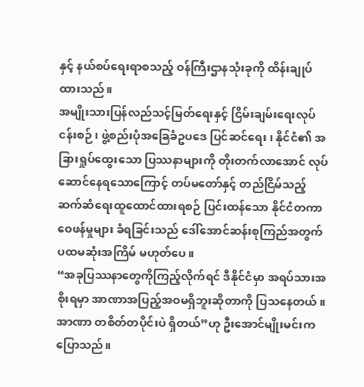နှင့် နယ်စပ်ရေးရာစသည့် ဝန်ကြီးဌာနသုံးခုကို ထိန်းချုပ်ထားသည်။
အမျိုးသားပြန်လည်သင့်မြတ်ရေးနှင့် ငြိမ်းချမ်းရေးလုပ်ငန်းစဉ်၊ ဖွဲ့စည်းပုံအခြေခံဥပဒေ ပြင်ဆင်ရေး၊ နိုင်ငံ၏ အခြားရှုပ်ထွေးသော ပြဿနာများကို တိုးတက်လာအောင် လုပ်ဆောင်နေရသောကြောင့် တပ်မတော်နှင့် တည်ငြိမ်သည့် ဆက်ဆံရေးထူထောင်ထားရစဉ် ပြင်းထန်သော နိုင်ငံတကာဝေဖန်မှုများ ခံရခြင်းသည် ဒေါ်အောင်ဆန်းစုကြည်အတွက် ပထမဆုံးအကြိမ် မဟုတ်ပေ။
“အခုပြဿနာတွေကိုကြည့်လိုက်ရင် ဒီနိုင်ငံမှာ အရပ်သားအစိုးရမှာ အာဏာအပြည့်အဝမရှိဘူးဆိုတာကို ပြသနေတယ်။ အာဏာ တစိတ်တပိုင်းပဲ ရှိတယ်”ဟု ဦးအောင်မျိုးမင်းက ပြောသည်။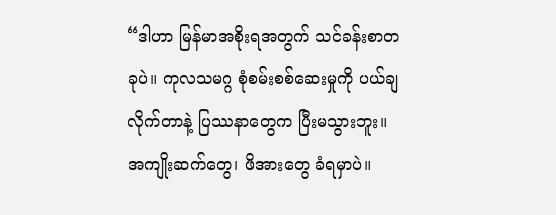“ဒါဟာ မြန်မာအစိုးရအတွက် သင်ခန်းစာတခုပဲ။ ကုလသမဂ္ဂ စုံစမ်းစစ်ဆေးမှုကို ပယ်ချလိုက်တာနဲ့ ပြဿနာတွေက ပြီးမသွားဘူး။ အကျိုးဆက်တွေ၊ ဖိအားတွေ ခံရမှာပဲ။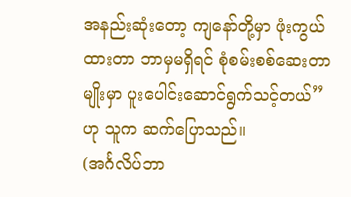အနည်းဆုံးတော့ ကျနော်တို့မှာ ဖုံးကွယ်ထားတာ ဘာမှမရှိရင် စုံစမ်းစစ်ဆေးတာမျိုးမှာ ပူးပေါင်းဆောင်ရွက်သင့်တယ်” ဟု သူက ဆက်ပြောသည်။
(အင်္ဂလိပ်ဘာ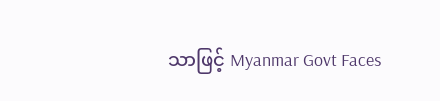သာဖြင့် Myanmar Govt Faces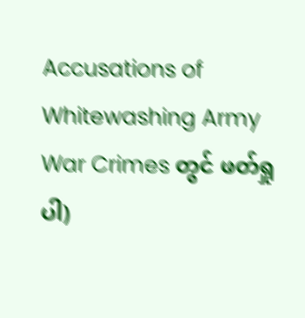Accusations of Whitewashing Army War Crimes တွင် ဖတ်ရှုပါ)